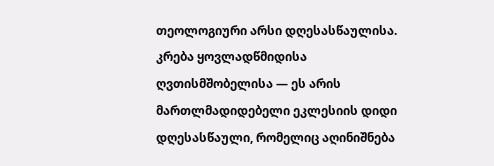თეოლოგიური არსი დღესასწაულისა.
კრება ყოვლადწმიდისა ღვთისმშობელისა — ეს არის მართლმადიდებელი ეკლესიის დიდი დღესასწაული, რომელიც აღინიშნება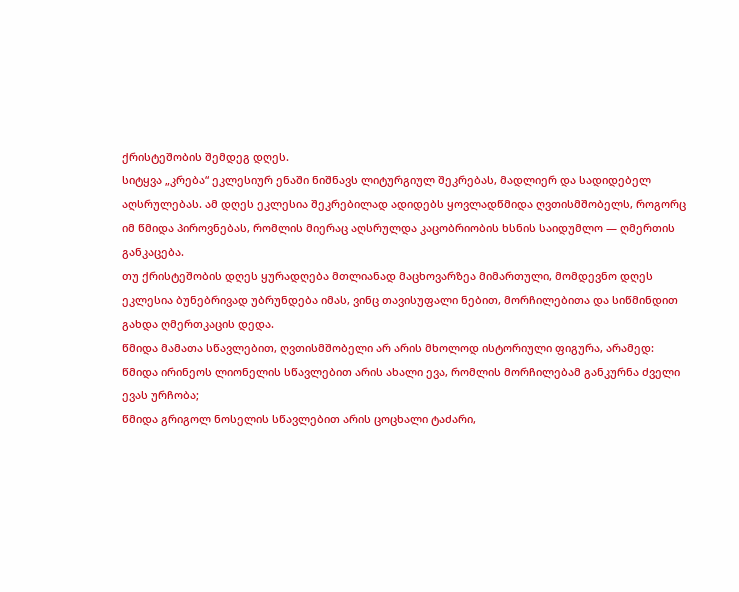ქრისტეშობის შემდეგ დღეს.
სიტყვა „კრება“ ეკლესიურ ენაში ნიშნავს ლიტურგიულ შეკრებას, მადლიერ და სადიდებელ აღსრულებას. ამ დღეს ეკლესია შეკრებილად ადიდებს ყოვლადწმიდა ღვთისმშობელს, როგორც იმ წმიდა პიროვნებას, რომლის მიერაც აღსრულდა კაცობრიობის ხსნის საიდუმლო — ღმერთის განკაცება.
თუ ქრისტეშობის დღეს ყურადღება მთლიანად მაცხოვარზეა მიმართული, მომდევნო დღეს ეკლესია ბუნებრივად უბრუნდება იმას, ვინც თავისუფალი ნებით, მორჩილებითა და სიწმინდით გახდა ღმერთკაცის დედა.
წმიდა მამათა სწავლებით, ღვთისმშობელი არ არის მხოლოდ ისტორიული ფიგურა, არამედ:
წმიდა ირინეოს ლიონელის სწავლებით არის ახალი ევა, რომლის მორჩილებამ განკურნა ძველი ევას ურჩობა;
წმიდა გრიგოლ ნოსელის სწავლებით არის ცოცხალი ტაძარი,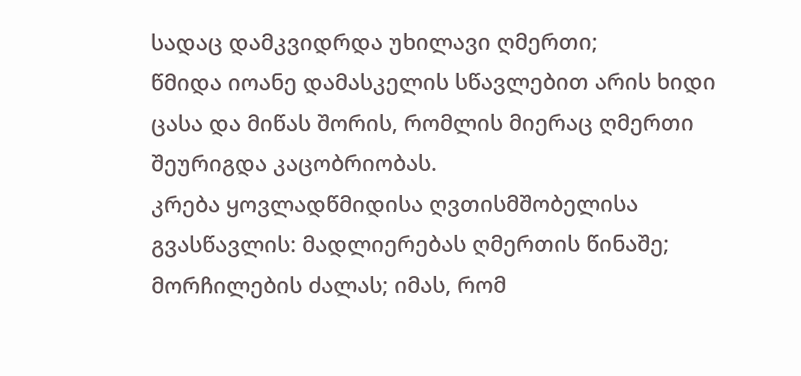სადაც დამკვიდრდა უხილავი ღმერთი;
წმიდა იოანე დამასკელის სწავლებით არის ხიდი ცასა და მიწას შორის, რომლის მიერაც ღმერთი შეურიგდა კაცობრიობას.
კრება ყოვლადწმიდისა ღვთისმშობელისა გვასწავლის: მადლიერებას ღმერთის წინაშე; მორჩილების ძალას; იმას, რომ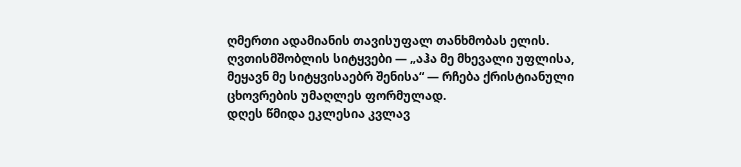ღმერთი ადამიანის თავისუფალ თანხმობას ელის.
ღვთისმშობლის სიტყვები — „აჰა მე მხევალი უფლისა, მეყავნ მე სიტყვისაებრ შენისა“ — რჩება ქრისტიანული ცხოვრების უმაღლეს ფორმულად.
დღეს წმიდა ეკლესია კვლავ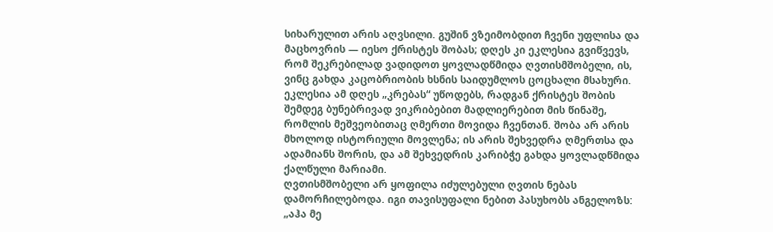სიხარულით არის აღვსილი. გუშინ ვზეიმობდით ჩვენი უფლისა და მაცხოვრის — იესო ქრისტეს შობას; დღეს კი ეკლესია გვიწვევს, რომ შეკრებილად ვადიდოთ ყოვლადწმიდა ღვთისმშობელი, ის, ვინც გახდა კაცობრიობის ხსნის საიდუმლოს ცოცხალი მსახური.
ეკლესია ამ დღეს „კრებას“ უწოდებს, რადგან ქრისტეს შობის შემდეგ ბუნებრივად ვიკრიბებით მადლიერებით მის წინაშე, რომლის მეშვეობითაც ღმერთი მოვიდა ჩვენთან. შობა არ არის მხოლოდ ისტორიული მოვლენა; ის არის შეხვედრა ღმერთსა და ადამიანს შორის, და ამ შეხვედრის კარიბჭე გახდა ყოვლადწმიდა ქალწული მარიამი.
ღვთისმშობელი არ ყოფილა იძულებული ღვთის ნებას დამორჩილებოდა. იგი თავისუფალი ნებით პასუხობს ანგელოზს: „აჰა მე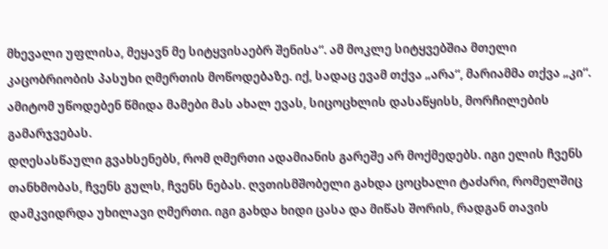მხევალი უფლისა, მეყავნ მე სიტყვისაებრ შენისა“. ამ მოკლე სიტყვებშია მთელი კაცობრიობის პასუხი ღმერთის მოწოდებაზე. იქ, სადაც ევამ თქვა „არა“, მარიამმა თქვა „კი“. ამიტომ უწოდებენ წმიდა მამები მას ახალ ევას, სიცოცხლის დასაწყისს, მორჩილების გამარჯვებას.
დღესასწაული გვახსენებს, რომ ღმერთი ადამიანის გარეშე არ მოქმედებს. იგი ელის ჩვენს თანხმობას, ჩვენს გულს, ჩვენს ნებას. ღვთისმშობელი გახდა ცოცხალი ტაძარი, რომელშიც დამკვიდრდა უხილავი ღმერთი. იგი გახდა ხიდი ცასა და მიწას შორის, რადგან თავის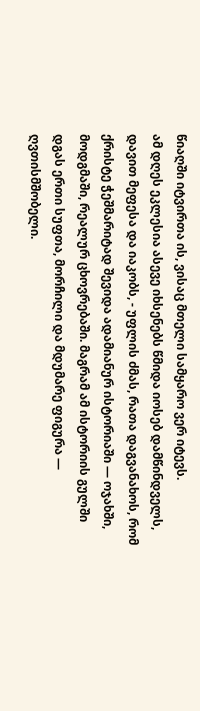წიაღში იტვირთა ის, ვისაც მთელი სამყარო ვერ იტევს.
ამ დღეს ეკლესია ასევე იხსენებს წმიდა იოსებ დამწინდველს, დავით მეფესა და იაკობს, - უფლის ძმას, რათა დაგვანახოს, რომ ქრისტე ჭეშმარიტად შევიდა ადამიანურ ისტორიაში — ოჯახში, მოდგმაში, რეალურ ცხოვრებაში. მაგრამ ამ ისტორიის გულში დგას ერთი სუფთა, მორჩილი და მდუმარე ფიგურა — ღვთისმშობელი.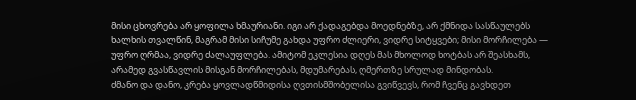მისი ცხოვრება არ ყოფილა ხმაურიანი. იგი არ ქადაგებდა მოედნებზე, არ ქმნიდა სასწაულებს ხალხის თვალწინ, მაგრამ მისი სიჩუმე გახდა უფრო ძლიერი, ვიდრე სიტყვები; მისი მორჩილება — უფრო ღრმაა, ვიდრე ძალაუფლება. ამიტომ ეკლესია დღეს მას მხოლოდ ხოტბას არ შეასხამს, არამედ გვასწავლის მისგან მორჩილებას, მდუმარებას, ღმერთზე სრულად მინდობას.
ძმანო და დანო, კრება ყოვლადწმიდისა ღვთისმშობელისა გვიწვევს, რომ ჩვენც გავხდეთ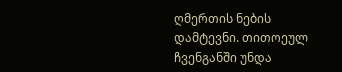ღმერთის ნების დამტევნი. თითოეულ ჩვენგანში უნდა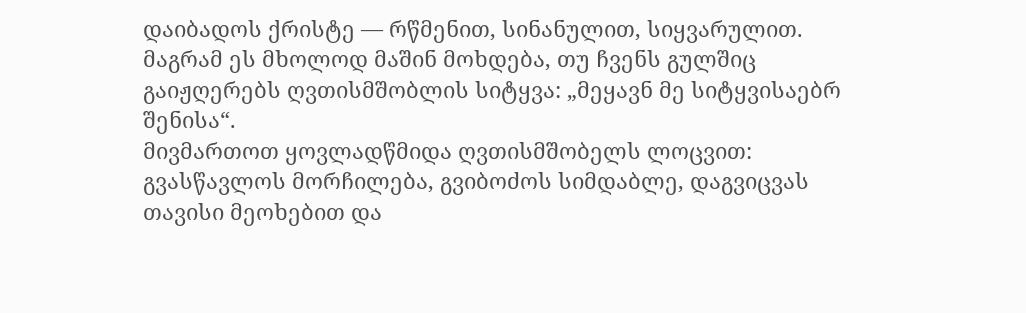დაიბადოს ქრისტე — რწმენით, სინანულით, სიყვარულით. მაგრამ ეს მხოლოდ მაშინ მოხდება, თუ ჩვენს გულშიც გაიჟღერებს ღვთისმშობლის სიტყვა: „მეყავნ მე სიტყვისაებრ შენისა“.
მივმართოთ ყოვლადწმიდა ღვთისმშობელს ლოცვით: გვასწავლოს მორჩილება, გვიბოძოს სიმდაბლე, დაგვიცვას თავისი მეოხებით და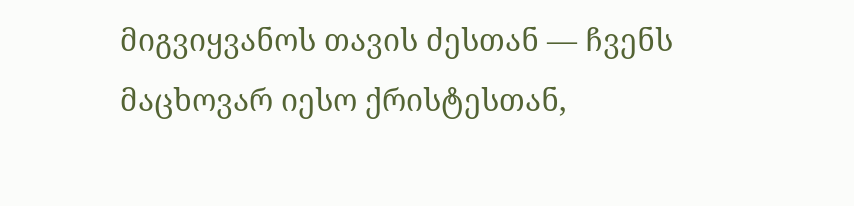მიგვიყვანოს თავის ძესთან — ჩვენს მაცხოვარ იესო ქრისტესთან,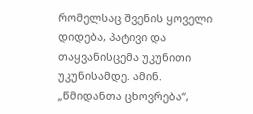რომელსაც შვენის ყოველი დიდება, პატივი და თაყვანისცემა უკუნითი უკუნისამდე. ამინ.
„წმიდანთა ცხოვრება“,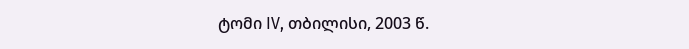ტომი IV, თბილისი, 2003 წ.